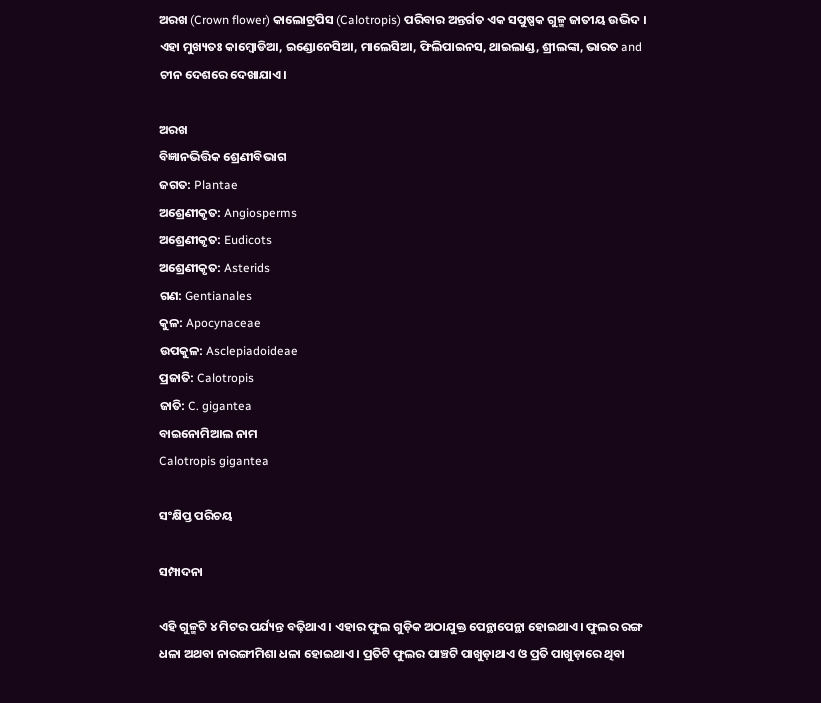ଅରଖ (Crown flower) କାଲୋଟ୍ରପିସ (Calotropis) ପରିବାର ଅନ୍ତର୍ଗତ ଏକ ସପୁଷ୍ପକ ଗୁଳ୍ମ ଜାତୀୟ ଉଦ୍ଭିଦ । ଏହା ମୁଖ୍ୟତଃ କାମ୍ବୋଡିଆ, ଇଣ୍ଡୋନେସିଆ, ମାଲେସିଆ, ଫିଲିପାଇନସ, ଥାଇଲାଣ୍ଡ, ଶ୍ରୀଲଙ୍କା, ଭାରତ and ଚୀନ ଦେଶରେ ଦେଖାଯାଏ।

ଅରଖ
ବିଜ୍ଞାନଭିତ୍ତିକ ଶ୍ରେଣୀବିଭାଗ
ଜଗତ: Plantae
ଅଶ୍ରେଣୀକୃତ: Angiosperms
ଅଶ୍ରେଣୀକୃତ: Eudicots
ଅଶ୍ରେଣୀକୃତ: Asterids
ଗଣ: Gentianales
କୁଳ: Apocynaceae
ଉପକୁଳ: Asclepiadoideae
ପ୍ରଜାତି: Calotropis
ଜାତି: C. gigantea
ବାଇନୋମିଆଲ ନାମ
Calotropis gigantea

ସଂକ୍ଷିପ୍ତ ପରିଚୟ

ସମ୍ପାଦନା

ଏହି ଗୁଳ୍ମଟି ୪ ମିଟର ପର୍ଯ୍ୟନ୍ତ ବଢ଼ିଥାଏ । ଏହାର ଫୁଲ ଗୁଡ଼ିକ ଅଠାଯୁକ୍ତ ପେନ୍ଥାପେନ୍ଥା ହୋଇଥାଏ। ଫୁଲର ରଙ୍ଗ ଧଳା ଅଥବା ନାରଙ୍ଗୀମିଶା ଧଳା ହୋଇଥାଏ । ପ୍ରତିଟି ଫୁଲର ପାଞ୍ଚଟି ପାଖୁଡ଼ାଥାଏ ଓ ପ୍ରତି ପାଖୁଡ଼ାରେ ଥିବା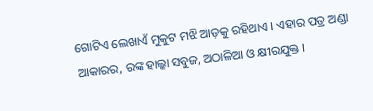ଗୋଟିଏ ଲେଖାଏଁ ମୁକୁଟ ମଝି ଆଡ଼କୁ ରହିଥାଏ । ଏହାର ପତ୍ର ଅଣ୍ଡା ଆକାରର, ରଙ୍କ ହାଲ୍କା ସବୁଜ, ଅଠାଳିଆ ଓ କ୍ଷୀରଯୁକ୍ତ ।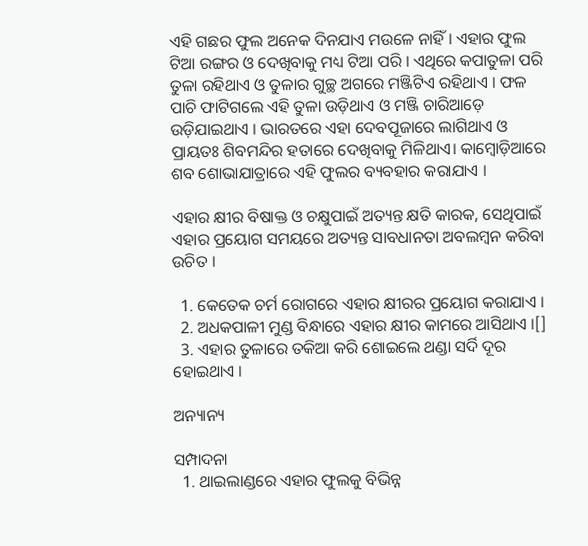ଏହି ଗଛର ଫୁଲ ଅନେକ ଦିନଯାଏ ମଉଳେ ନାହିଁ । ଏହାର ଫୁଲ ଟିଆ ରଙ୍ଗର ଓ ଦେଖିବାକୁ ମଧ୍ୟ ଟିଆ ପରି । ଏଥିରେ କପାତୁଳା ପରି ତୁଳା ରହିଥାଏ ଓ ତୁଳାର ଗୁଚ୍ଛ ଅଗରେ ମଞ୍ଜିଟିଏ ରହିଥାଏ । ଫଳ ପାଚି ଫାଟିଗଲେ ଏହି ତୁଳା ଉଡ଼ିଥାଏ ଓ ମଞ୍ଜି ଚାରିଆଡ଼େ ଉଡ଼ିଯାଇଥାଏ । ଭାରତରେ ଏହା ଦେବପୂଜାରେ ଲାଗିଥାଏ ଓ ପ୍ରାୟତଃ ଶିବମନ୍ଦିର ହତାରେ ଦେଖିବାକୁ ମିଳିଥାଏ। କାମ୍ବୋଡ଼ିଆରେ ଶବ ଶୋଭାଯାତ୍ରାରେ ଏହି ଫୁଲର ବ୍ୟବହାର କରାଯାଏ ।

ଏହାର କ୍ଷୀର ବିଷାକ୍ତ ଓ ଚକ୍ଷୁପାଇଁ ଅତ୍ୟନ୍ତ କ୍ଷତି କାରକ, ସେଥିପାଇଁ ଏହାର ପ୍ରୟୋଗ ସମୟରେ ଅତ୍ୟନ୍ତ ସାବଧାନତା ଅବଲମ୍ବନ କରିବା ଉଚିତ ।

  1. କେତେକ ଚର୍ମ ରୋଗରେ ଏହାର କ୍ଷୀରର ପ୍ରୟୋଗ କରାଯାଏ ।
  2. ଅଧକପାଳୀ ମୁଣ୍ଡ ବିନ୍ଧାରେ ଏହାର କ୍ଷୀର କାମରେ ଆସିଥାଏ ।[]
  3. ଏହାର ତୁଳାରେ ତକିଆ କରି ଶୋଇଲେ ଥଣ୍ଡା ସର୍ଦି ଦୂର ହୋଇଥାଏ ।

ଅନ୍ୟାନ୍ୟ

ସମ୍ପାଦନା
  1. ଥାଇଲାଣ୍ଡରେ ଏହାର ଫୁଲକୁ ବିଭିନ୍ନ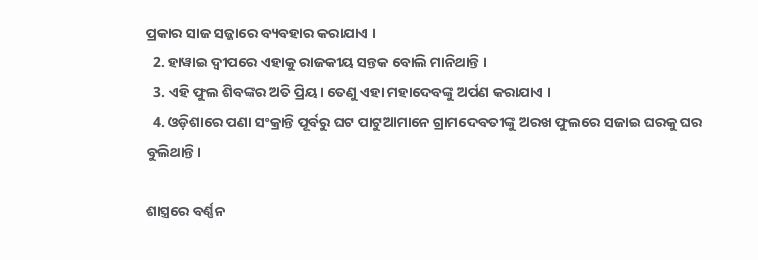ପ୍ରକାର ସାଜ ସଜ୍ଜାରେ ବ୍ୟବହାର କରାଯାଏ ।
  2. ହାୱାଇ ଦ୍ୱୀପରେ ଏହାକୁ ରାଜକୀୟ ସନ୍ତକ ବୋଲି ମାନିଥାନ୍ତି ।
  3. ଏହି ଫୁଲ ଶିବଙ୍କର ଅତି ପ୍ରିୟ। ତେଣୁ ଏହା ମହାଦେବଙ୍କୁ ଅର୍ପଣ କରାଯାଏ ।
  4. ଓଡ଼ିଶାରେ ପଣା ସଂକ୍ରାନ୍ତି ପୂର୍ବରୁ ଘଟ ପାଟୁଆମାନେ ଗ୍ରାମଦେବତୀଙ୍କୁ ଅରଖ ଫୁଲରେ ସଜାଇ ଘରକୁ ଘର ବୁଲିଥାନ୍ତି।

ଶାସ୍ତ୍ରରେ ବର୍ଣ୍ଣନ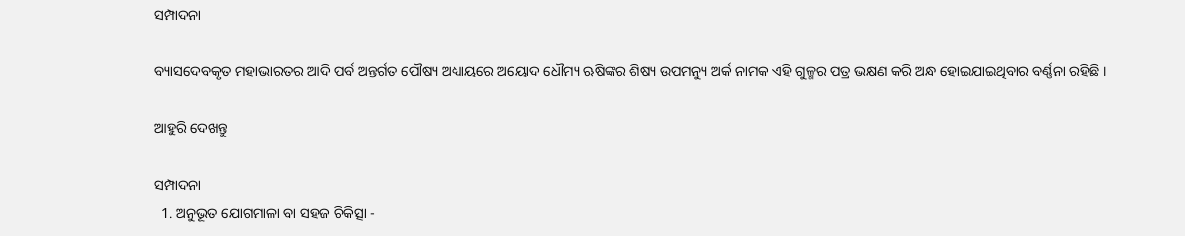ସମ୍ପାଦନା

ବ୍ୟାସଦେବକୃତ ମହାଭାରତର ଆଦି ପର୍ବ ଅନ୍ତର୍ଗତ ପୌଷ୍ୟ ଅଧ୍ୟାୟରେ ଅୟୋଦ ଧୌମ୍ୟ ଋଷିଙ୍କର ଶିଷ୍ୟ ଉପମନ୍ୟୁ ଅର୍କ ନାମକ ଏହି ଗୁଳ୍ମର ପତ୍ର ଭକ୍ଷଣ କରି ଅନ୍ଧ ହୋଇଯାଇଥିବାର ବର୍ଣ୍ଣନା ରହିଛି ।

ଆହୁରି ଦେଖନ୍ତୁ

ସମ୍ପାଦନା
  1. ଅନୁଭୂତ ଯୋଗମାଳା ବା ସହଜ ଚିକିତ୍ସା -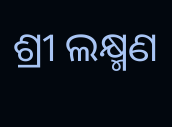ଶ୍ରୀ ଲକ୍ଷ୍ମଣ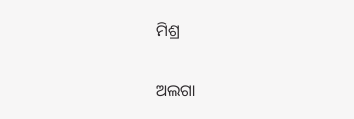ମିଶ୍ର

ଅଲଗା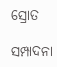ସ୍ରୋତ

ସମ୍ପାଦନା